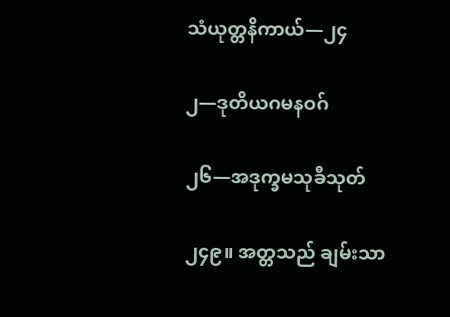သံယုတ္တနိကာယ်—၂၄

၂—ဒုတိယဂမနဝဂ်

၂၆—အဒုက္ခမသုခီသုတ်

၂၄၉။ အတ္တသည် ချမ်းသာ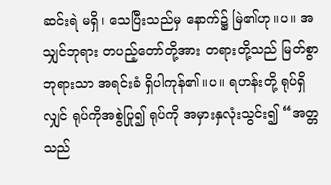ဆင်းရဲ မရှိ၊ သေပြီးသည်မှ နောက်၌ မြဲ၏ဟု။ပ။ အသျှင်ဘုရား တပည့်တော်တို့အား တရားတို့သည် မြတ်စွာဘုရားသာ အရင်းခံ ရှိပါကုန်၏။ပ။ ရဟန်းတို့ ရုပ်ရှိလျှင် ရုပ်ကိုအစွဲပြု၍ ရုပ်ကို အမှားနှလုံးသွင်း၍ “အတ္တသည်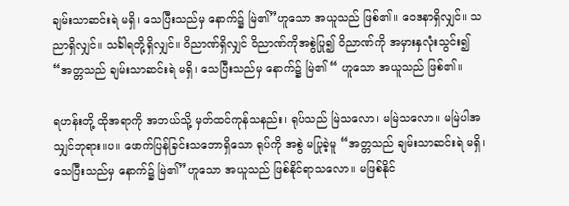ချမ်းသာဆင်းရဲ မရှိ၊ သေပြီးသည်မှ နောက်၌ မြဲ၏”ဟူသော အယူသည် ဖြစ်၏။ ဝေဒနာရှိလျှင်။ သညာရှိလျှင်။ သင်္ခါရတို့ရှိလျှင်။ ဝိညာဏ်ရှိလျှင် ဝိညာဏ်ကိုအစွဲပြု၍ ဝိညာဏ်ကို အမှားနှလုံးသွင်း၍ “အတ္တသည် ချမ်းသာဆင်းရဲ မရှိ၊ သေပြီးသည်မှ နောက်၌ မြဲ၏ “ ဟူသော အယူသည် ဖြစ်၏။

ရဟန်းတို့ ထိုအရာကို အဘယ်သို့ မှတ်ထင်ကုန်သနည်း၊ ရုပ်သည် မြဲသလော၊ မမြဲသလော။ မမြဲပါအသျှင်ဘုရား။ပ။ ဖောက်ပြန်ခြင်းသဘောရှိသော ရုပ်ကို အစွဲ မပြုခဲ့မူ “အတ္တသည် ချမ်းသာဆင်းရဲ မရှိ၊ သေပြီးသည်မှ နောက်၌ မြဲ၏”ဟူသော အယူသည် ဖြစ်နိုင်ရာသလော။ မဖြစ်နိုင်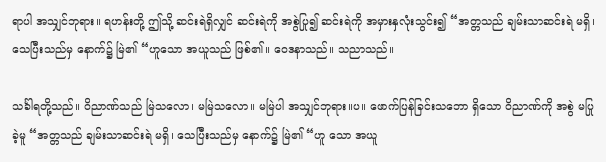ရာပါ အသျှင်ဘုရား။ ရဟန်းတို့ ဤသို့ ဆင်းရဲရှိလျှင် ဆင်းရဲကို အစွဲပြု၍ ဆင်းရဲကို အမှားနှလုံးသွင်း၍ “အတ္တသည် ချမ်းသာဆင်းရဲ မရှိ၊ သေပြီးသည်မှ နောက်၌ မြဲ၏ “ဟူသော အယူသည် ဖြစ်၏။ ဝေဒနာသည်။ သညာသည်။

သင်္ခါရတို့သည်။ ဝိညာဏ်သည် မြဲသလော၊ မမြဲသလော။ မမြဲပါ အသျှင်ဘုရား။ပ။ ဖောက်ပြန်ခြင်းသဘော ရှိသော ဝိညာဏ်ကို အစွဲ မပြုခဲ့မူ “အတ္တသည် ချမ်းသာဆင်းရဲ မရှိ၊ သေပြီးသည်မှ နောက်၌ မြဲ၏ “ဟူ သော အယူ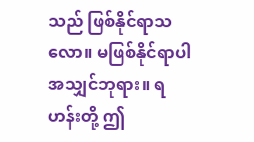သည် ဖြစ်နိုင်ရာသလော။ မဖြစ်နိုင်ရာပါ အသျှင်ဘုရား။ ရဟန်းတို့ ဤ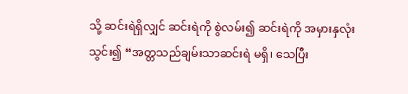သို့ ဆင်းရဲရှိလျှင် ဆင်းရဲကို စွဲလမ်း၍ ဆင်းရဲကို အမှားနှလုံးသွင်း၍ “အတ္တသည်ချမ်းသာဆင်းရဲ မရှိ၊ သေပြီး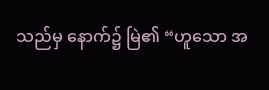သည်မှ နောက်၌ မြဲ၏ “ဟူသော အ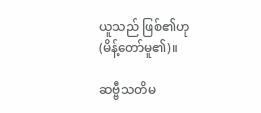ယူသည် ဖြစ်၏ဟု (မိန့်တော်မူ၏)။

ဆဗ္ဗီသတိမ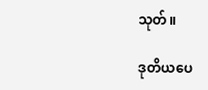သုတ်။

ဒုတိယပေ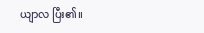ယျာလ ပြီး၏။